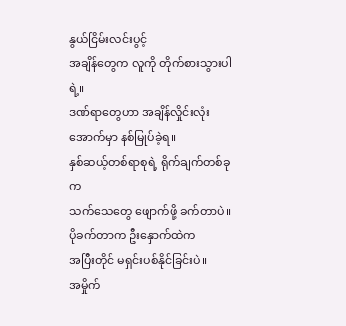နွယ်ငြိမ်းလင်းပွင့်
အချိန်တွေက လူကို တိုက်စားသွားပါရဲ့။
ဒဏ်ရာတွေဟာ အချိန်လှိုင်းလုံးအောက်မှာ နစ်မြုပ်ခဲ့ရ။
နှစ်ဆယ့်တစ်ရာစုရဲ့ ရိုက်ချက်တစ်ခုက
သက်သေတွေ ဖျောက်ဖို့ ခက်တာပဲ။
ပိုခက်တာက ဦးနှောက်ထဲက
အပြီးတိုင် မရှင်းပစ်နိုင်ခြင်းပဲ။
အမှိုက်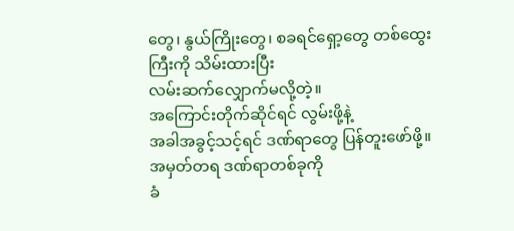တွေ၊ နွယ်ကြိုးတွေ၊ စခရင်ရှော့တွေ တစ်ထွေးကြီးကို သိမ်းထားပြီး
လမ်းဆက်လျှောက်မလို့တဲ့။
အကြောင်းတိုက်ဆိုင်ရင် လွမ်းဖို့နဲ့
အခါအခွင့်သင့်ရင် ဒဏ်ရာတွေ ပြန်တူးဖော်ဖို့။
အမှတ်တရ ဒဏ်ရာတစ်ခုကို
ခံ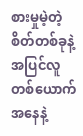စားမှုမဲ့တဲ့ စိတ်တစ်ခုနဲ့
အပြင်လူတစ်ယောက်အနေနဲ့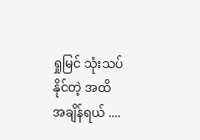ရှုမြင် သုံးသပ်နိုင်တဲ့ အထိ
အချိန်ရယ် ....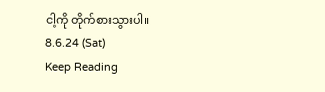ငါ့ကို တိုက်စားသွားပါ။
8.6.24 (Sat)
Keep Reading